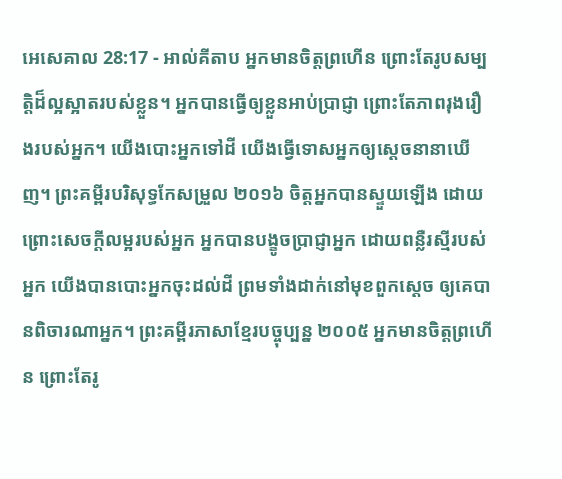អេសេគាល 28:17 - អាល់គីតាប អ្នកមានចិត្តព្រហើន ព្រោះតែរូបសម្បត្តិដ៏ល្អស្អាតរបស់ខ្លួន។ អ្នកបានធ្វើឲ្យខ្លួនអាប់ប្រាជ្ញា ព្រោះតែភាពរុងរឿងរបស់អ្នក។ យើងបោះអ្នកទៅដី យើងធ្វើទោសអ្នកឲ្យស្ដេចនានាឃើញ។ ព្រះគម្ពីរបរិសុទ្ធកែសម្រួល ២០១៦ ចិត្តអ្នកបានស្ទួយឡើង ដោយព្រោះសេចក្ដីលម្អរបស់អ្នក អ្នកបានបង្ខូចប្រាជ្ញាអ្នក ដោយពន្លឺរស្មីរបស់អ្នក យើងបានបោះអ្នកចុះដល់ដី ព្រមទាំងដាក់នៅមុខពួកស្តេច ឲ្យគេបានពិចារណាអ្នក។ ព្រះគម្ពីរភាសាខ្មែរបច្ចុប្បន្ន ២០០៥ អ្នកមានចិត្តព្រហើន ព្រោះតែរូ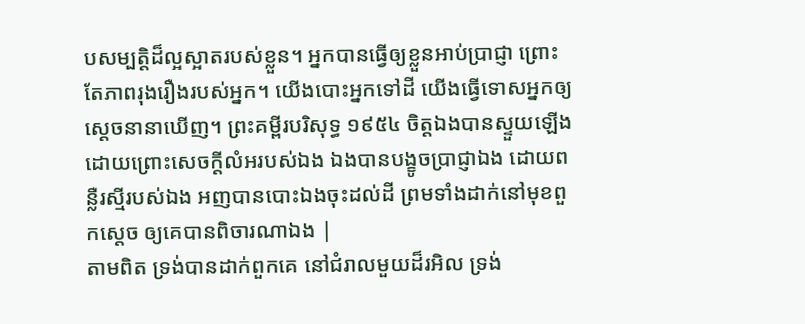បសម្បត្តិដ៏ល្អស្អាតរបស់ខ្លួន។ អ្នកបានធ្វើឲ្យខ្លួនអាប់ប្រាជ្ញា ព្រោះតែភាពរុងរឿងរបស់អ្នក។ យើងបោះអ្នកទៅដី យើងធ្វើទោសអ្នកឲ្យស្ដេចនានាឃើញ។ ព្រះគម្ពីរបរិសុទ្ធ ១៩៥៤ ចិត្តឯងបានស្ទួយឡើង ដោយព្រោះសេចក្ដីលំអរបស់ឯង ឯងបានបង្ខូចប្រាជ្ញាឯង ដោយពន្លឺរស្មីរបស់ឯង អញបានបោះឯងចុះដល់ដី ព្រមទាំងដាក់នៅមុខពួកស្តេច ឲ្យគេបានពិចារណាឯង |
តាមពិត ទ្រង់បានដាក់ពួកគេ នៅជំរាលមួយដ៏រអិល ទ្រង់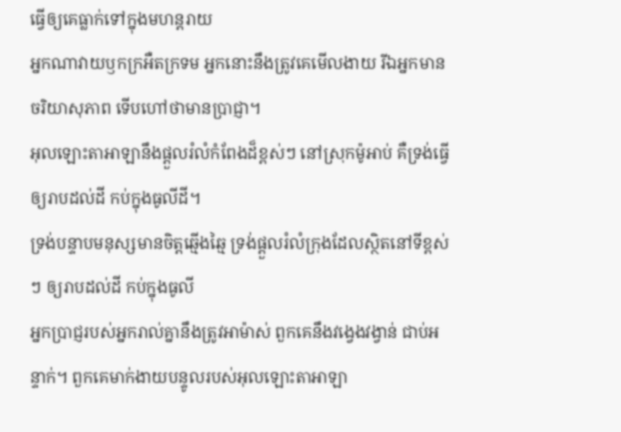ធ្វើឲ្យគេធ្លាក់ទៅក្នុងមហន្តរាយ
អ្នកណាវាយឫកក្រអឺតក្រទម អ្នកនោះនឹងត្រូវគេមើលងាយ រីឯអ្នកមានចរិយាសុភាព ទើបហៅថាមានប្រាជ្ញា។
អុលឡោះតាអាឡានឹងផ្ដួលរំលំកំពែងដ៏ខ្ពស់ៗ នៅស្រុកម៉ូអាប់ គឺទ្រង់ធ្វើឲ្យរាបដល់ដី កប់ក្នុងធូលីដី។
ទ្រង់បន្ទាបមនុស្សមានចិត្តឆ្មើងឆ្មៃ ទ្រង់ផ្ដួលរំលំក្រុងដែលស្ថិតនៅទីខ្ពស់ៗ ឲ្យរាបដល់ដី កប់ក្នុងធូលី
អ្នកប្រាជ្ញរបស់អ្នករាល់គ្នានឹងត្រូវអាម៉ាស់ ពួកគេនឹងវង្វេងវង្វាន់ ជាប់អន្ទាក់។ ពួកគេមាក់ងាយបន្ទូលរបស់អុលឡោះតាអាឡា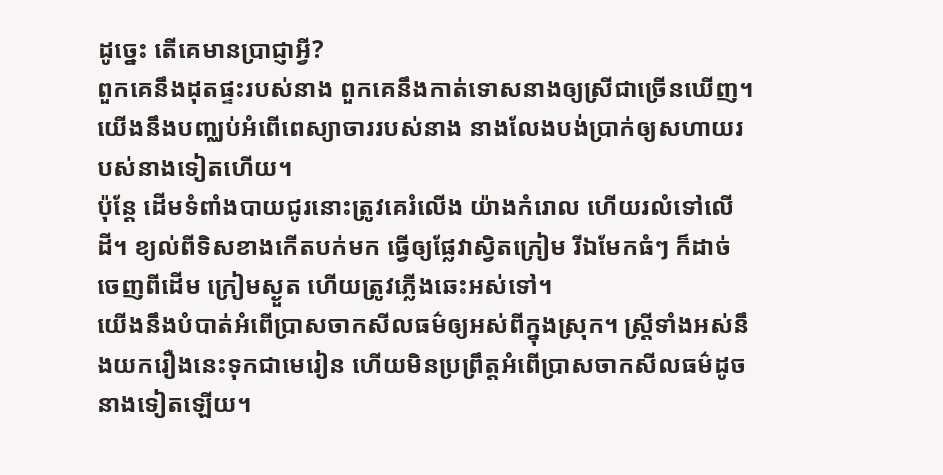ដូច្នេះ តើគេមានប្រាជ្ញាអ្វី?
ពួកគេនឹងដុតផ្ទះរបស់នាង ពួកគេនឹងកាត់ទោសនាងឲ្យស្រីជាច្រើនឃើញ។ យើងនឹងបញ្ឈប់អំពើពេស្យាចាររបស់នាង នាងលែងបង់ប្រាក់ឲ្យសហាយរបស់នាងទៀតហើយ។
ប៉ុន្តែ ដើមទំពាំងបាយជូរនោះត្រូវគេរំលើង យ៉ាងកំរោល ហើយរលំទៅលើដី។ ខ្យល់ពីទិសខាងកើតបក់មក ធ្វើឲ្យផ្លែវាស្វិតក្រៀម រីឯមែកធំៗ ក៏ដាច់ចេញពីដើម ក្រៀមស្ងួត ហើយត្រូវភ្លើងឆេះអស់ទៅ។
យើងនឹងបំបាត់អំពើប្រាសចាកសីលធម៌ឲ្យអស់ពីក្នុងស្រុក។ ស្ត្រីទាំងអស់នឹងយករឿងនេះទុកជាមេរៀន ហើយមិនប្រព្រឹត្តអំពើប្រាសចាកសីលធម៌ដូចនាងទៀតឡើយ។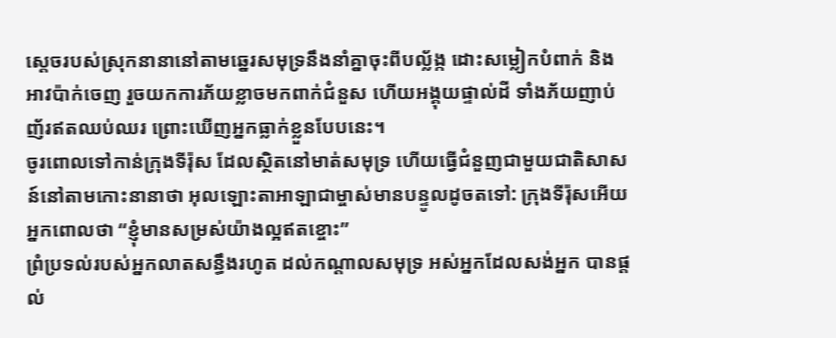ស្ដេចរបស់ស្រុកនានានៅតាមឆ្នេរសមុទ្រនឹងនាំគ្នាចុះពីបល្ល័ង្ក ដោះសម្លៀកបំពាក់ និងអាវប៉ាក់ចេញ រួចយកការភ័យខ្លាចមកពាក់ជំនួស ហើយអង្គុយផ្ទាល់ដី ទាំងភ័យញាប់ញ័រឥតឈប់ឈរ ព្រោះឃើញអ្នកធ្លាក់ខ្លួនបែបនេះ។
ចូរពោលទៅកាន់ក្រុងទីរ៉ុស ដែលស្ថិតនៅមាត់សមុទ្រ ហើយធ្វើជំនួញជាមួយជាតិសាសន៍នៅតាមកោះនានាថា អុលឡោះតាអាឡាជាម្ចាស់មានបន្ទូលដូចតទៅ: ក្រុងទីរ៉ុសអើយ អ្នកពោលថា “ខ្ញុំមានសម្រស់យ៉ាងល្អឥតខ្ចោះ”
ព្រំប្រទល់របស់អ្នកលាតសន្ធឹងរហូត ដល់កណ្ដាលសមុទ្រ អស់អ្នកដែលសង់អ្នក បានផ្ដល់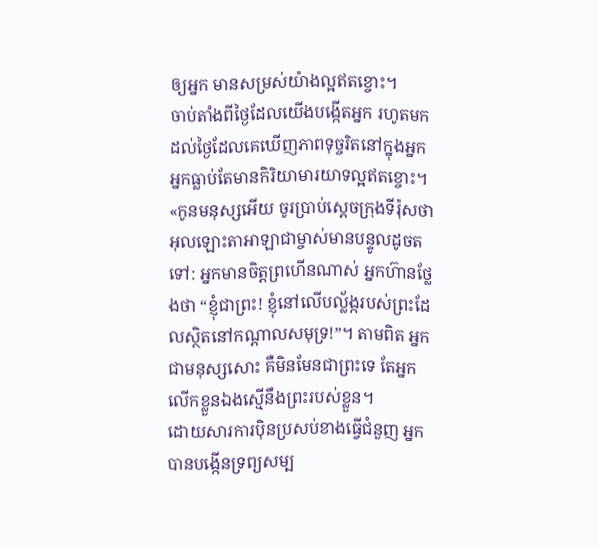ឲ្យអ្នក មានសម្រស់យ៉ាងល្អឥតខ្ចោះ។
ចាប់តាំងពីថ្ងៃដែលយើងបង្កើតអ្នក រហូតមកដល់ថ្ងៃដែលគេឃើញភាពទុច្ចរិតនៅក្នុងអ្នក អ្នកធ្លាប់តែមានកិរិយាមារយាទល្អឥតខ្ចោះ។
«កូនមនុស្សអើយ ចូរប្រាប់ស្ដេចក្រុងទីរ៉ុសថា អុលឡោះតាអាឡាជាម្ចាស់មានបន្ទូលដូចតទៅ: អ្នកមានចិត្តព្រហើនណាស់ អ្នកហ៊ានថ្លែងថា “ខ្ញុំជាព្រះ! ខ្ញុំនៅលើបល្ល័ង្ករបស់ព្រះដែលស្ថិតនៅកណ្ដាលសមុទ្រ!”។ តាមពិត អ្នកជាមនុស្សសោះ គឺមិនមែនជាព្រះទេ តែអ្នកលើកខ្លួនឯងស្មើនឹងព្រះរបស់ខ្លួន។
ដោយសារការប៉ិនប្រសប់ខាងធ្វើជំនួញ អ្នកបានបង្កើនទ្រព្យសម្ប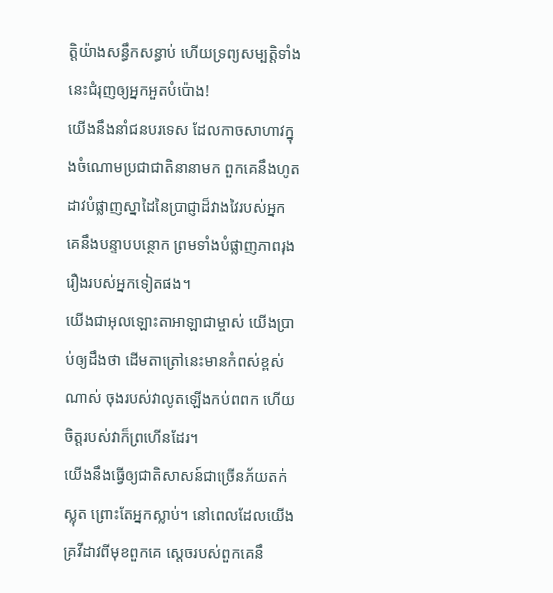ត្តិយ៉ាងសន្ធឹកសន្ធាប់ ហើយទ្រព្យសម្បត្តិទាំងនេះជំរុញឲ្យអ្នកអួតបំប៉ោង!
យើងនឹងនាំជនបរទេស ដែលកាចសាហាវក្នុងចំណោមប្រជាជាតិនានាមក ពួកគេនឹងហូតដាវបំផ្លាញស្នាដៃនៃប្រាជ្ញាដ៏វាងវៃរបស់អ្នក គេនឹងបន្ទាបបន្ថោក ព្រមទាំងបំផ្លាញភាពរុងរឿងរបស់អ្នកទៀតផង។
យើងជាអុលឡោះតាអាឡាជាម្ចាស់ យើងប្រាប់ឲ្យដឹងថា ដើមតាត្រៅនេះមានកំពស់ខ្ពស់ណាស់ ចុងរបស់វាលូតឡើងកប់ពពក ហើយចិត្តរបស់វាក៏ព្រហើនដែរ។
យើងនឹងធ្វើឲ្យជាតិសាសន៍ជាច្រើនភ័យតក់ស្លុត ព្រោះតែអ្នកស្លាប់។ នៅពេលដែលយើងគ្រវីដាវពីមុខពួកគេ ស្ដេចរបស់ពួកគេនឹ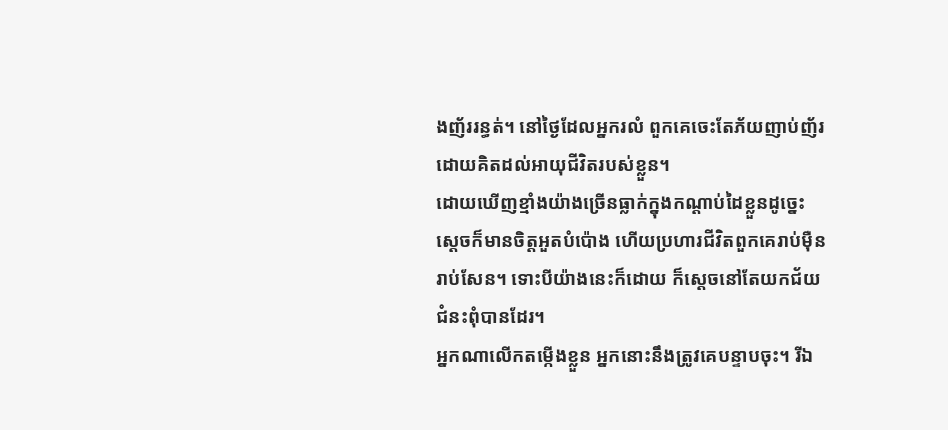ងញ័ររន្ធត់។ នៅថ្ងៃដែលអ្នករលំ ពួកគេចេះតែភ័យញាប់ញ័រ ដោយគិតដល់អាយុជីវិតរបស់ខ្លួន។
ដោយឃើញខ្មាំងយ៉ាងច្រើនធ្លាក់ក្នុងកណ្ដាប់ដៃខ្លួនដូច្នេះ ស្ដេចក៏មានចិត្តអួតបំប៉ោង ហើយប្រហារជីវិតពួកគេរាប់ម៉ឺនរាប់សែន។ ទោះបីយ៉ាងនេះក៏ដោយ ក៏ស្ដេចនៅតែយកជ័យជំនះពុំបានដែរ។
អ្នកណាលើកតម្កើងខ្លួន អ្នកនោះនឹងត្រូវគេបន្ទាបចុះ។ រីឯ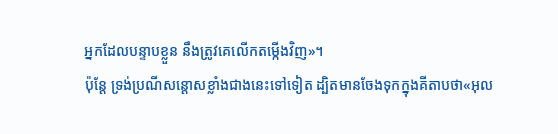អ្នកដែលបន្ទាបខ្លួន នឹងត្រូវគេលើកតម្កើងវិញ»។
ប៉ុន្ដែ ទ្រង់ប្រណីសន្ដោសខ្លាំងជាងនេះទៅទៀត ដ្បិតមានចែងទុកក្នុងគីតាបថា«អុល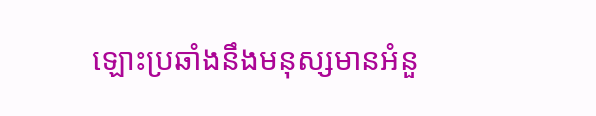ឡោះប្រឆាំងនឹងមនុស្សមានអំនួ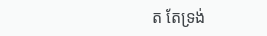ត តែទ្រង់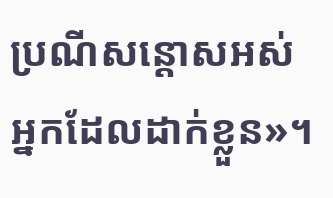ប្រណីសន្ដោសអស់អ្នកដែលដាក់ខ្លួន»។